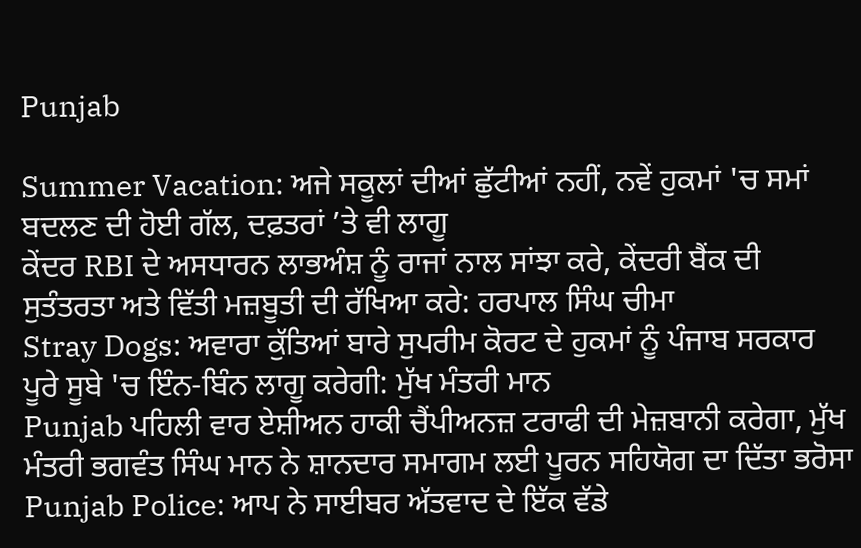Punjab

Summer Vacation: ਅਜੇ ਸਕੂਲਾਂ ਦੀਆਂ ਛੁੱਟੀਆਂ ਨਹੀਂ, ਨਵੇਂ ਹੁਕਮਾਂ 'ਚ ਸਮਾਂ ਬਦਲਣ ਦੀ ਹੋਈ ਗੱਲ, ਦਫ਼ਤਰਾਂ ’ਤੇ ਵੀ ਲਾਗੂ
ਕੇਂਦਰ RBI ਦੇ ਅਸਧਾਰਨ ਲਾਭਅੰਸ਼ ਨੂੰ ਰਾਜਾਂ ਨਾਲ ਸਾਂਝਾ ਕਰੇ, ਕੇਂਦਰੀ ਬੈਂਕ ਦੀ ਸੁਤੰਤਰਤਾ ਅਤੇ ਵਿੱਤੀ ਮਜ਼ਬੂਤੀ ਦੀ ਰੱਖਿਆ ਕਰੇ: ਹਰਪਾਲ ਸਿੰਘ ਚੀਮਾ
Stray Dogs: ਅਵਾਰਾ ਕੁੱਤਿਆਂ ਬਾਰੇ ਸੁਪਰੀਮ ਕੋਰਟ ਦੇ ਹੁਕਮਾਂ ਨੂੰ ਪੰਜਾਬ ਸਰਕਾਰ ਪੂਰੇ ਸੂਬੇ 'ਚ ਇੰਨ-ਬਿੰਨ ਲਾਗੂ ਕਰੇਗੀ: ਮੁੱਖ ਮੰਤਰੀ ਮਾਨ
Punjab ਪਹਿਲੀ ਵਾਰ ਏਸ਼ੀਅਨ ਹਾਕੀ ਚੈਂਪੀਅਨਜ਼ ਟਰਾਫੀ ਦੀ ਮੇਜ਼ਬਾਨੀ ਕਰੇਗਾ, ਮੁੱਖ ਮੰਤਰੀ ਭਗਵੰਤ ਸਿੰਘ ਮਾਨ ਨੇ ਸ਼ਾਨਦਾਰ ਸਮਾਗਮ ਲਈ ਪੂਰਨ ਸਹਿਯੋਗ ਦਾ ਦਿੱਤਾ ਭਰੋਸਾ
Punjab Police: ਆਪ ਨੇ ਸਾਈਬਰ ਅੱਤਵਾਦ ਦੇ ਇੱਕ ਵੱਡੇ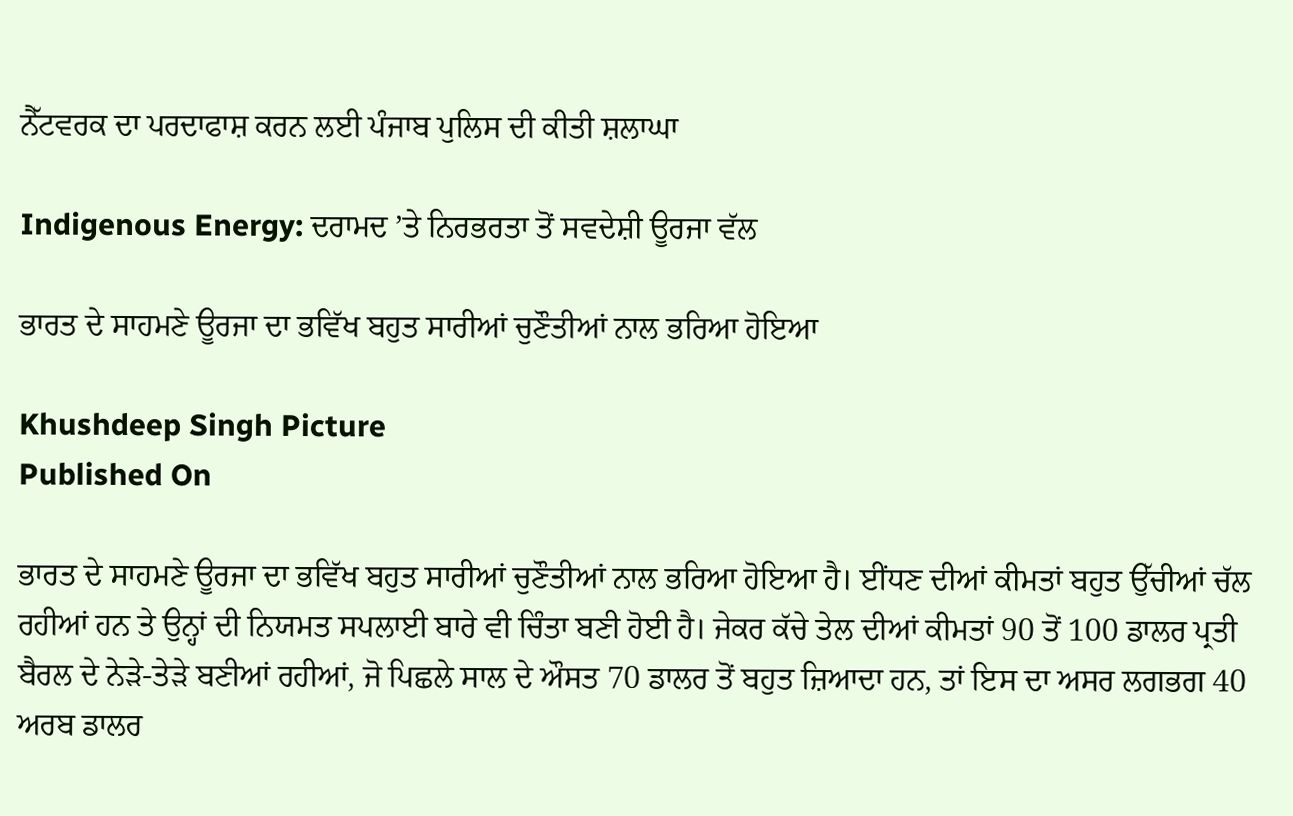ਨੈੱਟਵਰਕ ਦਾ ਪਰਦਾਫਾਸ਼ ਕਰਨ ਲਈ ਪੰਜਾਬ ਪੁਲਿਸ ਦੀ ਕੀਤੀ ਸ਼ਲਾਘਾ

Indigenous Energy: ਦਰਾਮਦ ’ਤੇ ਨਿਰਭਰਤਾ ਤੋਂ ਸਵਦੇਸ਼ੀ ਊਰਜਾ ਵੱਲ

ਭਾਰਤ ਦੇ ਸਾਹਮਣੇ ਊਰਜਾ ਦਾ ਭਵਿੱਖ ਬਹੁਤ ਸਾਰੀਆਂ ਚੁਣੌਤੀਆਂ ਨਾਲ ਭਰਿਆ ਹੋਇਆ

Khushdeep Singh Picture
Published On

ਭਾਰਤ ਦੇ ਸਾਹਮਣੇ ਊਰਜਾ ਦਾ ਭਵਿੱਖ ਬਹੁਤ ਸਾਰੀਆਂ ਚੁਣੌਤੀਆਂ ਨਾਲ ਭਰਿਆ ਹੋਇਆ ਹੈ। ਈਂਧਣ ਦੀਆਂ ਕੀਮਤਾਂ ਬਹੁਤ ਉੱਚੀਆਂ ਚੱਲ ਰਹੀਆਂ ਹਨ ਤੇ ਉਨ੍ਹਾਂ ਦੀ ਨਿਯਮਤ ਸਪਲਾਈ ਬਾਰੇ ਵੀ ਚਿੰਤਾ ਬਣੀ ਹੋਈ ਹੈ। ਜੇਕਰ ਕੱਚੇ ਤੇਲ ਦੀਆਂ ਕੀਮਤਾਂ 90 ਤੋਂ 100 ਡਾਲਰ ਪ੍ਰਤੀ ਬੈਰਲ ਦੇ ਨੇੜੇ-ਤੇੜੇ ਬਣੀਆਂ ਰਹੀਆਂ, ਜੋ ਪਿਛਲੇ ਸਾਲ ਦੇ ਔਸਤ 70 ਡਾਲਰ ਤੋਂ ਬਹੁਤ ਜ਼ਿਆਦਾ ਹਨ, ਤਾਂ ਇਸ ਦਾ ਅਸਰ ਲਗਭਗ 40 ਅਰਬ ਡਾਲਰ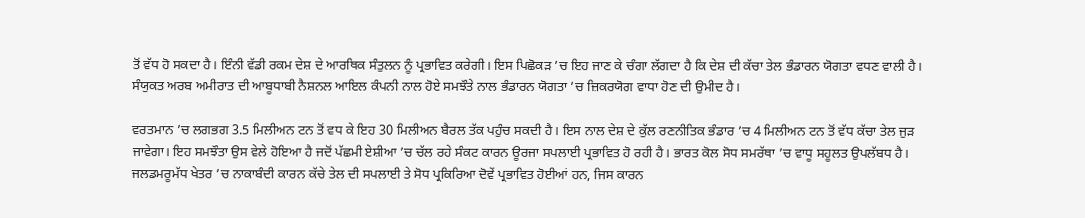ਤੋਂ ਵੱਧ ਹੋ ਸਕਦਾ ਹੈ। ਇੰਨੀ ਵੱਡੀ ਰਕਮ ਦੇਸ਼ ਦੇ ਆਰਥਿਕ ਸੰਤੁਲਨ ਨੂੰ ਪ੍ਰਭਾਵਿਤ ਕਰੇਗੀ। ਇਸ ਪਿਛੋਕੜ ’ਚ ਇਹ ਜਾਣ ਕੇ ਚੰਗਾ ਲੱਗਦਾ ਹੈ ਕਿ ਦੇਸ਼ ਦੀ ਕੱਚਾ ਤੇਲ ਭੰਡਾਰਨ ਯੋਗਤਾ ਵਧਣ ਵਾਲੀ ਹੈ। ਸੰਯੁਕਤ ਅਰਬ ਅਮੀਰਾਤ ਦੀ ਆਬੂਧਾਬੀ ਨੈਸ਼ਨਲ ਆਇਲ ਕੰਪਨੀ ਨਾਲ ਹੋਏ ਸਮਝੌਤੇ ਨਾਲ ਭੰਡਾਰਨ ਯੋਗਤਾ ’ਚ ਜ਼ਿਕਰਯੋਗ ਵਾਧਾ ਹੋਣ ਦੀ ਉਮੀਦ ਹੈ।

ਵਰਤਮਾਨ ’ਚ ਲਗਭਗ 3.5 ਮਿਲੀਅਨ ਟਨ ਤੋਂ ਵਧ ਕੇ ਇਹ 30 ਮਿਲੀਅਨ ਬੈਰਲ ਤੱਕ ਪਹੁੰਚ ਸਕਦੀ ਹੈ। ਇਸ ਨਾਲ ਦੇਸ਼ ਦੇ ਕੁੱਲ ਰਣਨੀਤਿਕ ਭੰਡਾਰ ’ਚ 4 ਮਿਲੀਅਨ ਟਨ ਤੋਂ ਵੱਧ ਕੱਚਾ ਤੇਲ ਜੁੜ ਜਾਵੇਗਾ। ਇਹ ਸਮਝੌਤਾ ਉਸ ਵੇਲੇ ਹੋਇਆ ਹੈ ਜਦੋਂ ਪੱਛਮੀ ਏਸ਼ੀਆ ’ਚ ਚੱਲ ਰਹੇ ਸੰਕਟ ਕਾਰਨ ਊਰਜਾ ਸਪਲਾਈ ਪ੍ਰਭਾਵਿਤ ਹੋ ਰਹੀ ਹੈ। ਭਾਰਤ ਕੋਲ ਸੋਧ ਸਮਰੱਥਾ ’ਚ ਵਾਧੂ ਸਹੂਲਤ ਉਪਲੱਬਧ ਹੈ। ਜਲਡਮਰੂਮੱਧ ਖੇਤਰ ’ਚ ਨਾਕਾਬੰਦੀ ਕਾਰਨ ਕੱਚੇ ਤੇਲ ਦੀ ਸਪਲਾਈ ਤੇ ਸੋਧ ਪ੍ਰਕਿਰਿਆ ਦੋਵੇਂ ਪ੍ਰਭਾਵਿਤ ਹੋਈਆਂ ਹਨ, ਜਿਸ ਕਾਰਨ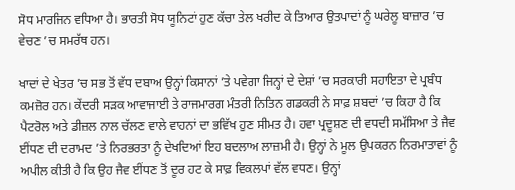ਸੋਧ ਮਾਰਜਿਨ ਵਧਿਆ ਹੈ। ਭਾਰਤੀ ਸੋਧ ਯੂਨਿਟਾਂ ਹੁਣ ਕੱਚਾ ਤੇਲ ਖਰੀਦ ਕੇ ਤਿਆਰ ਉਤਪਾਦਾਂ ਨੂੰ ਘਰੇਲੂ ਬਾਜ਼ਾਰ ’ਚ ਵੇਚਣ ’ਚ ਸਮਰੱਥ ਹਨ।

ਖਾਦਾਂ ਦੇ ਖੇਤਰ ’ਚ ਸਭ ਤੋਂ ਵੱਧ ਦਬਾਅ ਉਨ੍ਹਾਂ ਕਿਸਾਨਾਂ ’ਤੇ ਪਵੇਗਾ ਜਿਨ੍ਹਾਂ ਦੇ ਦੇਸ਼ਾਂ ’ਚ ਸਰਕਾਰੀ ਸਹਾਇਤਾ ਦੇ ਪ੍ਰਬੰਧ ਕਮਜ਼ੋਰ ਹਨ। ਕੇਂਦਰੀ ਸੜਕ ਆਵਾਜਾਈ ਤੇ ਰਾਜਮਾਰਗ ਮੰਤਰੀ ਨਿਤਿਨ ਗਡਕਰੀ ਨੇ ਸਾਫ਼ ਸ਼ਬਦਾਂ ’ਚ ਕਿਹਾ ਹੈ ਕਿ ਪੈਟਰੋਲ ਅਤੇ ਡੀਜ਼ਲ ਨਾਲ ਚੱਲਣ ਵਾਲੇ ਵਾਹਨਾਂ ਦਾ ਭਵਿੱਖ ਹੁਣ ਸੀਮਤ ਹੈ। ਹਵਾ ਪ੍ਰਦੂਸ਼ਣ ਦੀ ਵਧਦੀ ਸਮੱਸਿਆ ਤੇ ਜੈਵ ਈਂਧਣ ਦੀ ਦਰਾਮਦ ’ਤੇ ਨਿਰਭਰਤਾ ਨੂੰ ਦੇਖਦਿਆਂ ਇਹ ਬਦਲਾਅ ਲਾਜ਼ਮੀ ਹੈ। ਉਨ੍ਹਾਂ ਨੇ ਮੂਲ ਉਪਕਰਨ ਨਿਰਮਾਤਾਵਾਂ ਨੂੰ ਅਪੀਲ ਕੀਤੀ ਹੈ ਕਿ ਉਹ ਜੈਵ ਈਂਧਣ ਤੋਂ ਦੂਰ ਹਟ ਕੇ ਸਾਫ਼ ਵਿਕਲਪਾਂ ਵੱਲ ਵਧਣ। ਉਨ੍ਹਾਂ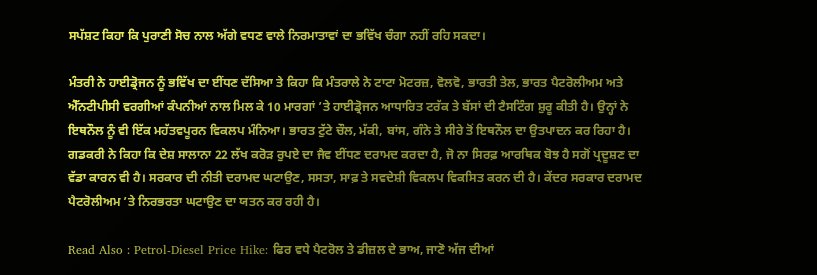ਸਪੱਸ਼ਟ ਕਿਹਾ ਕਿ ਪੁਰਾਣੀ ਸੋਚ ਨਾਲ ਅੱਗੇ ਵਧਣ ਵਾਲੇ ਨਿਰਮਾਤਾਵਾਂ ਦਾ ਭਵਿੱਖ ਚੰਗਾ ਨਹੀਂ ਰਹਿ ਸਕਦਾ।

ਮੰਤਰੀ ਨੇ ਹਾਈਡ੍ਰੋਜਨ ਨੂੰ ਭਵਿੱਖ ਦਾ ਈਂਧਣ ਦੱਸਿਆ ਤੇ ਕਿਹਾ ਕਿ ਮੰਤਰਾਲੇ ਨੇ ਟਾਟਾ ਮੋਟਰਜ਼, ਵੋਲਵੋ, ਭਾਰਤੀ ਤੇਲ, ਭਾਰਤ ਪੈਟਰੋਲੀਅਮ ਅਤੇ ਐੱਨਟੀਪੀਸੀ ਵਰਗੀਆਂ ਕੰਪਨੀਆਂ ਨਾਲ ਮਿਲ ਕੇ 10 ਮਾਰਗਾਂ ’ਤੇ ਹਾਈਡ੍ਰੋਜਨ ਆਧਾਰਿਤ ਟਰੱਕ ਤੇ ਬੱਸਾਂ ਦੀ ਟੈਸਟਿੰਗ ਸ਼ੁਰੂ ਕੀਤੀ ਹੈ। ਉਨ੍ਹਾਂ ਨੇ ਇਥਨੌਲ ਨੂੰ ਵੀ ਇੱਕ ਮਹੱਤਵਪੂਰਨ ਵਿਕਲਪ ਮੰਨਿਆ। ਭਾਰਤ ਟੁੱਟੇ ਚੌਲ, ਮੱਕੀ, ਬਾਂਸ, ਗੰਨੇ ਤੇ ਸੀਰੇ ਤੋਂ ਇਥਨੌਲ ਦਾ ਉਤਪਾਦਨ ਕਰ ਰਿਹਾ ਹੈ। ਗਡਕਰੀ ਨੇ ਕਿਹਾ ਕਿ ਦੇਸ਼ ਸਾਲਾਨਾ 22 ਲੱਖ ਕਰੋੜ ਰੁਪਏ ਦਾ ਜੈਵ ਈਂਧਣ ਦਰਾਮਦ ਕਰਦਾ ਹੈ, ਜੋ ਨਾ ਸਿਰਫ਼ ਆਰਥਿਕ ਬੋਝ ਹੈ ਸਗੋਂ ਪ੍ਰਦੂਸ਼ਣ ਦਾ ਵੱਡਾ ਕਾਰਨ ਵੀ ਹੈ। ਸਰਕਾਰ ਦੀ ਨੀਤੀ ਦਰਾਮਦ ਘਟਾਉਣ, ਸਸਤਾ, ਸਾਫ਼ ਤੇ ਸਵਦੇਸ਼ੀ ਵਿਕਲਪ ਵਿਕਸਿਤ ਕਰਨ ਦੀ ਹੈ। ਕੇਂਦਰ ਸਰਕਾਰ ਦਰਾਮਦ ਪੈਟਰੋਲੀਅਮ ’ਤੇ ਨਿਰਭਰਤਾ ਘਟਾਉਣ ਦਾ ਯਤਨ ਕਰ ਰਹੀ ਹੈ।

Read Also : Petrol-Diesel Price Hike: ਫਿਰ ਵਧੇ ਪੈਟਰੋਲ ਤੇ ਡੀਜ਼ਲ ਦੇ ਭਾਅ, ਜਾਣੋ ਅੱਜ ਦੀਆਂ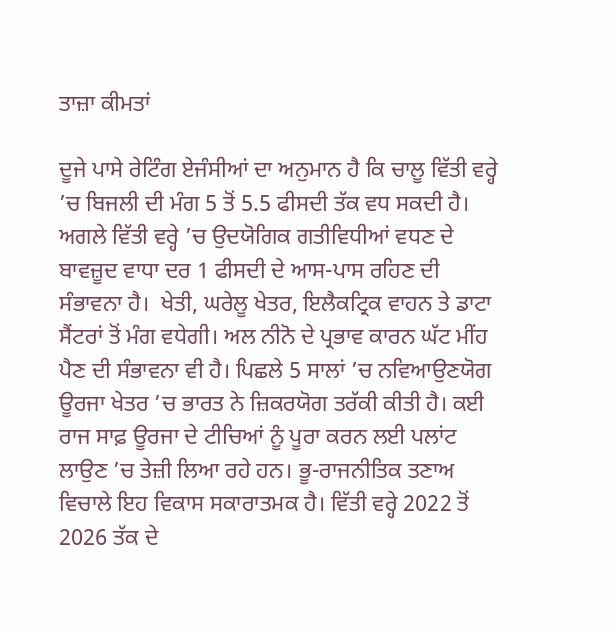ਤਾਜ਼ਾ ਕੀਮਤਾਂ

ਦੂਜੇ ਪਾਸੇ ਰੇਟਿੰਗ ਏਜੰਸੀਆਂ ਦਾ ਅਨੁਮਾਨ ਹੈ ਕਿ ਚਾਲੂ ਵਿੱਤੀ ਵਰ੍ਹੇ ’ਚ ਬਿਜਲੀ ਦੀ ਮੰਗ 5 ਤੋਂ 5.5 ਫੀਸਦੀ ਤੱਕ ਵਧ ਸਕਦੀ ਹੈ। ਅਗਲੇ ਵਿੱਤੀ ਵਰ੍ਹੇ ’ਚ ਉਦਯੋਗਿਕ ਗਤੀਵਿਧੀਆਂ ਵਧਣ ਦੇ ਬਾਵਜ਼ੂਦ ਵਾਧਾ ਦਰ 1 ਫੀਸਦੀ ਦੇ ਆਸ-ਪਾਸ ਰਹਿਣ ਦੀ ਸੰਭਾਵਨਾ ਹੈ।  ਖੇਤੀ, ਘਰੇਲੂ ਖੇਤਰ, ਇਲੈਕਟ੍ਰਿਕ ਵਾਹਨ ਤੇ ਡਾਟਾ ਸੈਂਟਰਾਂ ਤੋਂ ਮੰਗ ਵਧੇਗੀ। ਅਲ ਨੀਨੋ ਦੇ ਪ੍ਰਭਾਵ ਕਾਰਨ ਘੱਟ ਮੀਂਹ ਪੈਣ ਦੀ ਸੰਭਾਵਨਾ ਵੀ ਹੈ। ਪਿਛਲੇ 5 ਸਾਲਾਂ ’ਚ ਨਵਿਆਉਣਯੋਗ ਊਰਜਾ ਖੇਤਰ ’ਚ ਭਾਰਤ ਨੇ ਜ਼ਿਕਰਯੋਗ ਤਰੱਕੀ ਕੀਤੀ ਹੈ। ਕਈ ਰਾਜ ਸਾਫ਼ ਊਰਜਾ ਦੇ ਟੀਚਿਆਂ ਨੂੰ ਪੂਰਾ ਕਰਨ ਲਈ ਪਲਾਂਟ ਲਾਉਣ ’ਚ ਤੇਜ਼ੀ ਲਿਆ ਰਹੇ ਹਨ। ਭੂ-ਰਾਜਨੀਤਿਕ ਤਣਾਅ ਵਿਚਾਲੇ ਇਹ ਵਿਕਾਸ ਸਕਾਰਾਤਮਕ ਹੈ। ਵਿੱਤੀ ਵਰ੍ਹੇ 2022 ਤੋਂ 2026 ਤੱਕ ਦੇ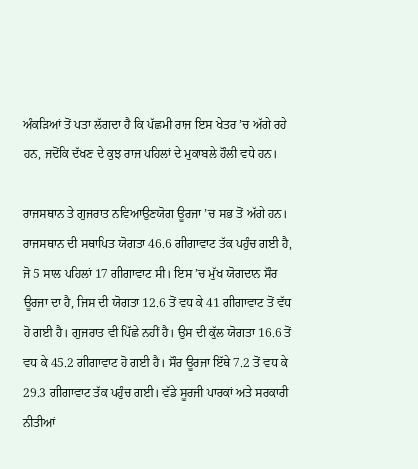ਅੰਕੜਿਆਂ ਤੋਂ ਪਤਾ ਲੱਗਦਾ ਹੈ ਕਿ ਪੱਛਮੀ ਰਾਜ ਇਸ ਖੇਤਰ ’ਚ ਅੱਗੇ ਰਹੇ ਹਨ, ਜਦੋਂਕਿ ਦੱਖਣ ਦੇ ਕੁਝ ਰਾਜ ਪਹਿਲਾਂ ਦੇ ਮੁਕਾਬਲੇ ਹੌਲੀ ਵਧੇ ਹਨ।

ਰਾਜਸਥਾਨ ਤੇ ਗੁਜਰਾਤ ਨਵਿਆਉਣਯੋਗ ਊਰਜਾ ’ਚ ਸਭ ਤੋਂ ਅੱਗੇ ਹਨ। ਰਾਜਸਥਾਨ ਦੀ ਸਥਾਪਿਤ ਯੋਗਤਾ 46.6 ਗੀਗਾਵਾਟ ਤੱਕ ਪਹੁੰਚ ਗਈ ਹੈ, ਜੋ 5 ਸਾਲ ਪਹਿਲਾਂ 17 ਗੀਗਾਵਾਟ ਸੀ। ਇਸ ’ਚ ਮੁੱਖ ਯੋਗਦਾਨ ਸੌਰ ਊਰਜਾ ਦਾ ਹੈ, ਜਿਸ ਦੀ ਯੋਗਤਾ 12.6 ਤੋਂ ਵਧ ਕੇ 41 ਗੀਗਾਵਾਟ ਤੋਂ ਵੱਧ ਹੋ ਗਈ ਹੈ। ਗੁਜਰਾਤ ਵੀ ਪਿੱਛੇ ਨਹੀਂ ਹੈ। ਉਸ ਦੀ ਕੁੱਲ ਯੋਗਤਾ 16.6 ਤੋਂ ਵਧ ਕੇ 45.2 ਗੀਗਾਵਾਟ ਹੋ ਗਈ ਹੈ। ਸੌਰ ਊਰਜਾ ਇੱਥੇ 7.2 ਤੋਂ ਵਧ ਕੇ 29.3 ਗੀਗਾਵਾਟ ਤੱਕ ਪਹੁੰਚ ਗਈ। ਵੱਡੇ ਸੂਰਜੀ ਪਾਰਕਾਂ ਅਤੇ ਸਰਕਾਰੀ ਨੀਤੀਆਂ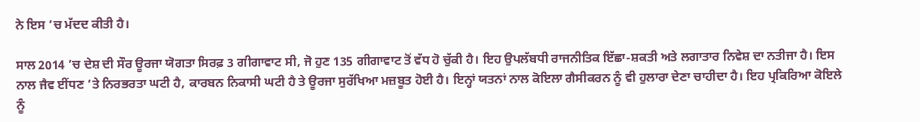ਨੇ ਇਸ ’ਚ ਮੱਦਦ ਕੀਤੀ ਹੈ।

ਸਾਲ 2014 ’ਚ ਦੇਸ਼ ਦੀ ਸੌਰ ਊਰਜਾ ਯੋਗਤਾ ਸਿਰਫ਼ 3 ਗੀਗਾਵਾਟ ਸੀ, ਜੋ ਹੁਣ 135 ਗੀਗਾਵਾਟ ਤੋਂ ਵੱਧ ਹੋ ਚੁੱਕੀ ਹੈ। ਇਹ ਉਪਲੱਬਧੀ ਰਾਜਨੀਤਿਕ ਇੱਛਾ-ਸ਼ਕਤੀ ਅਤੇ ਲਗਾਤਾਰ ਨਿਵੇਸ਼ ਦਾ ਨਤੀਜਾ ਹੈ। ਇਸ ਨਾਲ ਜੈਵ ਈਂਧਣ ’ਤੇ ਨਿਰਭਰਤਾ ਘਟੀ ਹੈ, ਕਾਰਬਨ ਨਿਕਾਸੀ ਘਟੀ ਹੈ ਤੇ ਊਰਜਾ ਸੁਰੱਖਿਆ ਮਜ਼ਬੂਤ ਹੋਈ ਹੈ। ਇਨ੍ਹਾਂ ਯਤਨਾਂ ਨਾਲ ਕੋਇਲਾ ਗੈਸੀਕਰਨ ਨੂੰ ਵੀ ਹੁਲਾਰਾ ਦੇਣਾ ਚਾਹੀਦਾ ਹੈ। ਇਹ ਪ੍ਰਕਿਰਿਆ ਕੋਇਲੇ ਨੂੰ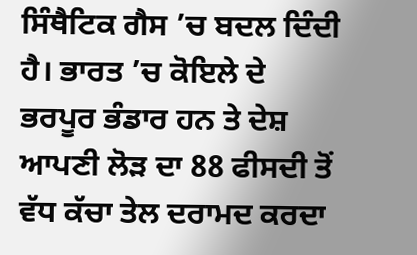ਸਿੰਥੈਟਿਕ ਗੈਸ ’ਚ ਬਦਲ ਦਿੰਦੀ ਹੈ। ਭਾਰਤ ’ਚ ਕੋਇਲੇ ਦੇ ਭਰਪੂਰ ਭੰਡਾਰ ਹਨ ਤੇ ਦੇਸ਼ ਆਪਣੀ ਲੋੜ ਦਾ 88 ਫੀਸਦੀ ਤੋਂ ਵੱਧ ਕੱਚਾ ਤੇਲ ਦਰਾਮਦ ਕਰਦਾ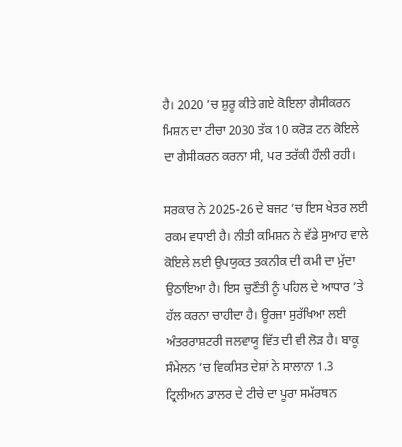ਹੈ। 2020 ’ਚ ਸ਼ੁਰੂ ਕੀਤੇ ਗਏ ਕੋਇਲਾ ਗੈਸੀਕਰਨ ਮਿਸ਼ਨ ਦਾ ਟੀਚਾ 2030 ਤੱਕ 10 ਕਰੋੜ ਟਨ ਕੋਇਲੇ ਦਾ ਗੈਸੀਕਰਨ ਕਰਨਾ ਸੀ, ਪਰ ਤਰੱਕੀ ਹੌਲੀ ਰਹੀ।

ਸਰਕਾਰ ਨੇ 2025-26 ਦੇ ਬਜਟ ’ਚ ਇਸ ਖੇਤਰ ਲਈ ਰਕਮ ਵਧਾਈ ਹੈ। ਨੀਤੀ ਕਮਿਸ਼ਨ ਨੇ ਵੱਡੇ ਸੁਆਹ ਵਾਲੇ ਕੋਇਲੇ ਲਈ ਉਪਯੁਕਤ ਤਕਨੀਕ ਦੀ ਕਮੀ ਦਾ ਮੁੱਦਾ ਉਠਾਇਆ ਹੈ। ਇਸ ਚੁਣੌਤੀ ਨੂੰ ਪਹਿਲ ਦੇ ਆਧਾਰ ’ਤੇ ਹੱਲ ਕਰਨਾ ਚਾਹੀਦਾ ਹੈ। ਊਰਜਾ ਸੁਰੱਖਿਆ ਲਈ ਅੰਤਰਰਾਸ਼ਟਰੀ ਜਲਵਾਯੂ ਵਿੱਤ ਦੀ ਵੀ ਲੋੜ ਹੈ। ਬਾਕੂ ਸੰਮੇਲਨ ’ਚ ਵਿਕਸਿਤ ਦੇਸ਼ਾਂ ਨੇ ਸਾਲਾਨਾ 1.3 ਟ੍ਰਿਲੀਅਨ ਡਾਲਰ ਦੇ ਟੀਚੇ ਦਾ ਪੂਰਾ ਸਮੱਰਥਨ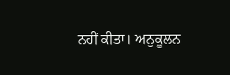ਨਹੀਂ ਕੀਤਾ। ਅਨੁਕੂਲਨ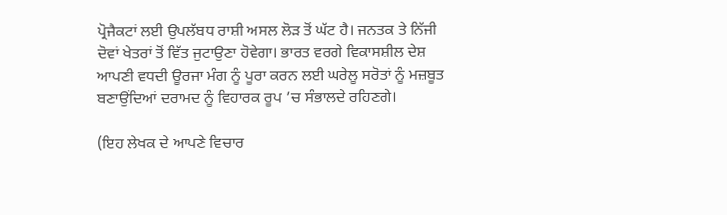ਪ੍ਰੋਜੈਕਟਾਂ ਲਈ ਉਪਲੱਬਧ ਰਾਸ਼ੀ ਅਸਲ ਲੋੜ ਤੋਂ ਘੱਟ ਹੈ। ਜਨਤਕ ਤੇ ਨਿੱਜੀ ਦੋਵਾਂ ਖੇਤਰਾਂ ਤੋਂ ਵਿੱਤ ਜੁਟਾਉਣਾ ਹੋਵੇਗਾ। ਭਾਰਤ ਵਰਗੇ ਵਿਕਾਸਸ਼ੀਲ ਦੇਸ਼ ਆਪਣੀ ਵਧਦੀ ਊਰਜਾ ਮੰਗ ਨੂੰ ਪੂਰਾ ਕਰਨ ਲਈ ਘਰੇਲੂ ਸਰੋਤਾਂ ਨੂੰ ਮਜ਼ਬੂਤ ਬਣਾਉਂਦਿਆਂ ਦਰਾਮਦ ਨੂੰ ਵਿਹਾਰਕ ਰੂਪ ’ਚ ਸੰਭਾਲਦੇ ਰਹਿਣਗੇ।

(ਇਹ ਲੇਖਕ ਦੇ ਆਪਣੇ ਵਿਚਾਰ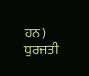ਹਨ)
ਧੁਰਜਤੀ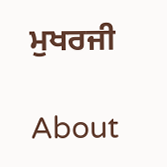ਮੁਖਰਜੀ

About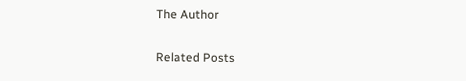The Author

Related Posts